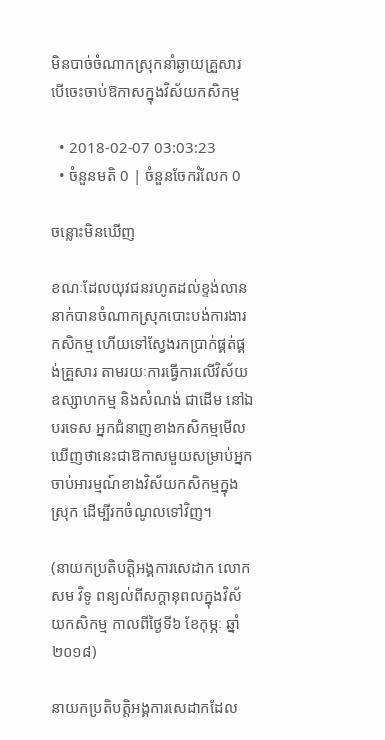មិនបាច់ចំណាកស្រុកនាំឆ្ងាយគ្រួសារ បើចេះចាប់ឱកាសក្នុងវិស័យកសិកម្ម

  • 2018-02-07 03:03:23
  • ចំនួនមតិ 0 | ចំនួនចែករំលែក 0

ចន្លោះមិនឃើញ

ខណៈដែលយុវជនរហូតដល់ខ្ទង់លាននាក់បានចំណាកស្រុកបោះបង់ការងារកសិកម្ម ហើយទៅស្វែងរកប្រាក់ផ្គត់ផ្គង់គ្រួសារ តាមរយៈការធ្វើការលើវិស័យឧស្សាហកម្ម និងសំណង់ ជាដើម នៅឯបរទេស អ្នកជំនាញខាងកសិកម្មមើលឃើញថានេះជាឱកាសមួយសម្រាប់អ្នកចាប់អារម្មណ៍ខាងវិស័យកសិកម្មក្នុងស្រុក ដើម្បីរកចំណូលទៅវិញ។

(នាយកប្រតិបត្តិអង្គការសេដាក លោក សម វិទូ ពន្យល់ពីសក្តានុពលក្នុងវិស័យកសិកម្ម កាលពីថ្ងៃទី៦ ខែកុម្ភៈ ឆ្នាំ២០១៨)

នាយកប្រតិបត្តិអង្គការសេដាកដែល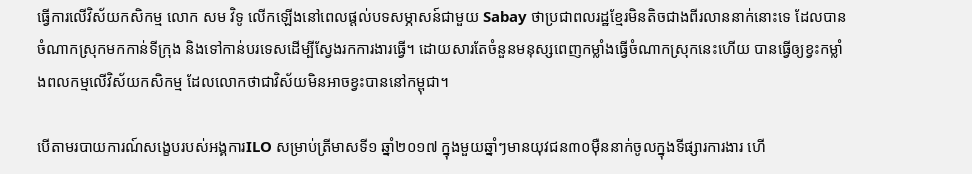ធ្វើការលើវិស័យកសិកម្ម លោក សម វិទូ លើកឡើងនៅពេលផ្តល់បទសម្ភាសន៍ជាមួយ Sabay ថាប្រជាពលរដ្ឋខ្មែរមិនតិចជាងពីរលាននាក់នោះទេ ដែលបានចំណាកស្រុកមកកាន់ទីក្រុង និងទៅកាន់បរទេសដើម្បីស្វែងរកការងារធ្វើ។ ដោយសារតែចំនួនមនុស្សពេញកម្លាំងធ្វើចំណាកស្រុកនេះហើយ បានធ្វើឲ្យខ្វះកម្លាំងពលកម្មលើវិស័យកសិកម្ម ដែលលោកថាជាវិស័យមិនអាចខ្វះបាននៅកម្ពុជា។

បើតាមរបាយការណ៍សង្ខេបរបស់អង្គការILO សម្រាប់ត្រីមាសទី១ ឆ្នាំ២០១៧ ក្នុងមួយឆ្នាំៗមានយុវជន៣០ម៉ឺននាក់ចូលក្នុងទីផ្សារការងារ ហើ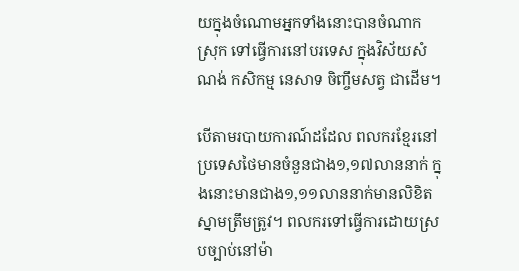យក្នុងចំណោមអ្នកទាំងនោះបានចំណាកស្រុក ទៅធ្វើការនៅបរទេស ក្នុងវិស័យសំណង់ កសិកម្ម នេសាទ ចិញ្ចឹមសត្វ ជាដើម។

បើតាមរបាយការណ៍ដដែល ពលករខ្មែរនៅប្រទេសថៃមានចំនួនជាង១,១៧លាននាក់ ក្នុងនោះមានជាង១,១១លាននាក់មានលិខិតស្នាមត្រឹមត្រូវ។ ពលករទៅធ្វើការដោយស្របច្បាប់នៅម៉ា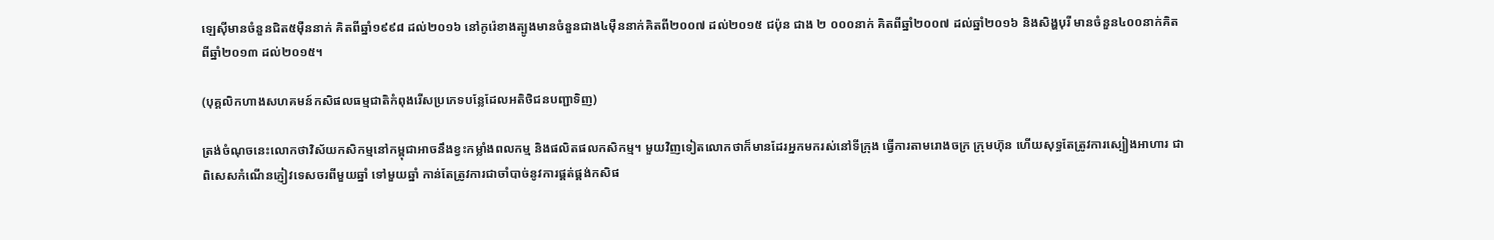ឡេស៊ីមានចំនួនជិត៥ម៉ឺននាក់ គិតពីឆ្នាំ១៩៩៨ ដល់២០១៦ នៅកូរ៉េខាងត្បូងមានចំនួនជាង៤ម៉ឺននាក់គិតពី២០០៧ ដល់២០១៥ ជប៉ុន ជាង ២ ០០០នាក់ គិតពីឆ្នាំ២០០៧ ដល់ឆ្នាំ២០១៦ និងសិង្ហបុរី មានចំនួន៤០០នាក់គិតពីឆ្នាំ២០១៣ ដល់២០១៥។

(បុគ្គលិកហាងសហគមន៍កសិផលធម្មជាតិកំពុងរើសប្រភេទបន្លែដែលអតិថិជនបញ្ជាទិញ)

ត្រង់ចំណុចនេះលោកថាវិស័យកសិកម្មនៅកម្ពុជាអាចនឹងខ្វះកម្លាំងពលកម្ម និងផលិតផលកសិកម្ម។ មួយវិញទៀតលោកថាក៏មានដែរអ្នកមករស់នៅទីក្រុង ធ្វើការតាមរោងចក្រ ក្រុមហ៊ុន ហើយសុទ្ធតែត្រូវការស្បៀងអាហារ ជាពិសេសកំណើនភ្ញៀវទេសចរពីមួយឆ្នាំ ទៅមួយឆ្នាំ កាន់តែត្រូវការជាចាំបាច់នូវការផ្គត់ផ្គង់កសិផ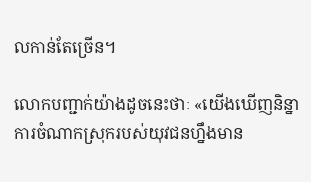លកាន់តែច្រើន។

លោកបញ្ជាក់យ៉ាងដូចនេះថាៈ «យើងឃើញនិន្នាការចំណាកស្រុករបស់យុវជនហ្នឹងមាន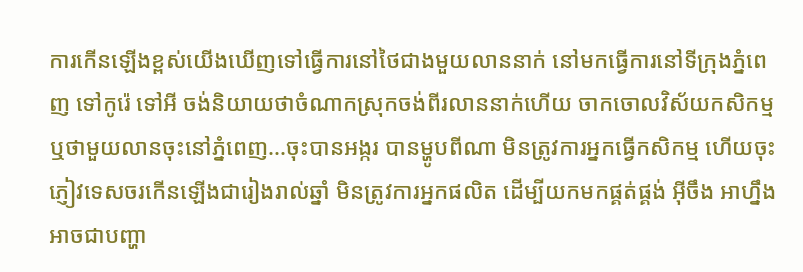ការកើនឡើងខ្ពស់យើងឃើញទៅធ្វើការនៅថៃជាងមួយលាននាក់ នៅមកធ្វើការនៅទីក្រុងភ្នំពេញ ទៅកូរ៉េ ទៅអី ចង់និយាយថាចំណាកស្រុកចង់ពីរលាននាក់ហើយ ចាកចោលវិស័យកសិកម្ម ឬថាមួយលានចុះនៅភ្នំពេញ...ចុះបានអង្ករ បានម្ហូបពីណា មិនត្រូវការអ្នកធ្វើកសិកម្ម ហើយចុះភ្ញៀវទេសចរកើនឡើងជារៀងរាល់ឆ្នាំ មិនត្រូវការអ្នកផលិត ដើម្បីយកមកផ្គត់ផ្គង់ អ៊ីចឹង អាហ្នឹងអាចជាបញ្ហា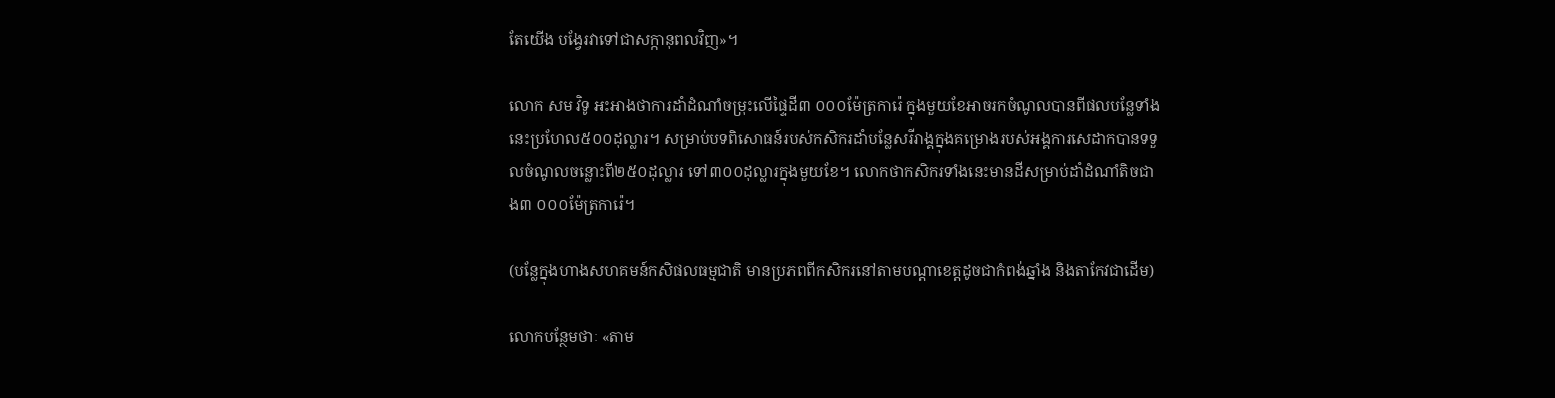តែយើង បង្វែរវាទៅជាសក្កានុពលវិញ»។

លោក សម វិទូ អះអាងថាការដាំដំណាំចម្រុះលើផ្ទៃដី៣ ០០០ម៉ែត្រការ៉េ ក្នុងមួយខែអាចរកចំណូលបានពីផលបន្លែទាំងនេះប្រហែល៥០០ដុល្លារ។ សម្រាប់បទពិសោធន៍របស់កសិករដាំបន្លែសរីរាង្គក្នុងគម្រោងរបស់អង្គការសេដាកបានទទួលចំណូលចន្លោះពី២៥០ដុល្លារ ទៅ៣០០ដុល្លារក្នុងមួយខែ។ លោកថាកសិករទាំងនេះមានដីសម្រាប់ដាំដំណាំតិចជាង៣ ០០០ម៉ែត្រការ៉េ។

(បន្លែក្នុងហាងសហគមន៍កសិផលធម្មជាតិ មានប្រភពពីកសិករនៅតាមបណ្តាខេត្តដូចជាកំពង់ឆ្នាំង និងតាកែវជាដើម)

លោកបន្ថែមថាៈ «តាម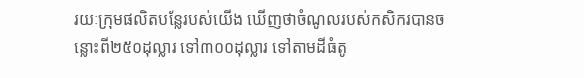រយៈក្រុមផលិតបន្លែរបស់យើង ឃើញថាចំណូលរបស់កសិករបានចន្លោះពី២៥០ដុល្លារ ទៅ៣០០ដុល្លារ ទៅតាមដីធំតូ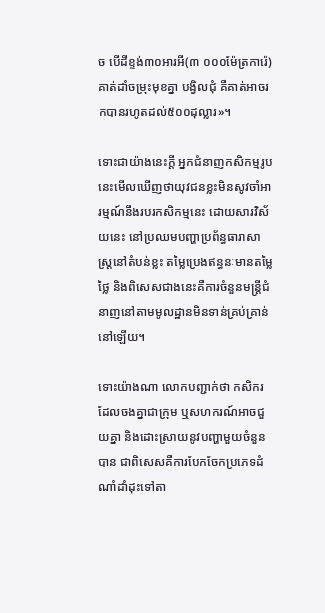ច បើដីខ្ទង់៣០អារអី(៣ ០០០ម៉ែត្រការ៉េ)គាត់ដាំចម្រុះមុខគ្នា បង្វិលជុំ គឺគាត់អាចរកបានរហូតដល់៥០០ដុល្លារ»។

ទោះជាយ៉ាងនេះក្តី អ្នកជំនាញកសិកម្មរូបនេះមើលឃើញថាយុវជនខ្លះមិនសូវចាំអារម្មណ៍នឹងរបរកសិកម្មនេះ ដោយសារវិស័យនេះ នៅប្រឈមបញ្ហាប្រព័ន្ធធារាសាស្រ្តនៅតំបន់ខ្លះ តម្លៃប្រេងឥន្ធនៈមានតម្លៃថ្លៃ និងពិសេសជាងនេះគឺការចំនួនមន្ត្រីជំនាញនៅតាមមូលដ្ឋានមិនទាន់គ្រប់គ្រាន់នៅឡើយ។

ទោះយ៉ាងណា លោកបញ្ជាក់ថា កសិករដែលចងគ្នាជាក្រុម ឬសហករណ៍អាចជួយគ្នា និងដោះស្រាយនូវបញ្ហាមួយចំនួនបាន ជាពិសេសគឺការបែកចែកប្រភេទដំណាំដាំដុះទៅតា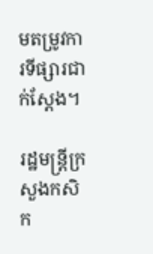មតម្រូវការទីផ្សារជាក់ស្តែង។

រដ្ឋមន្ត្រីក្រសួងកសិក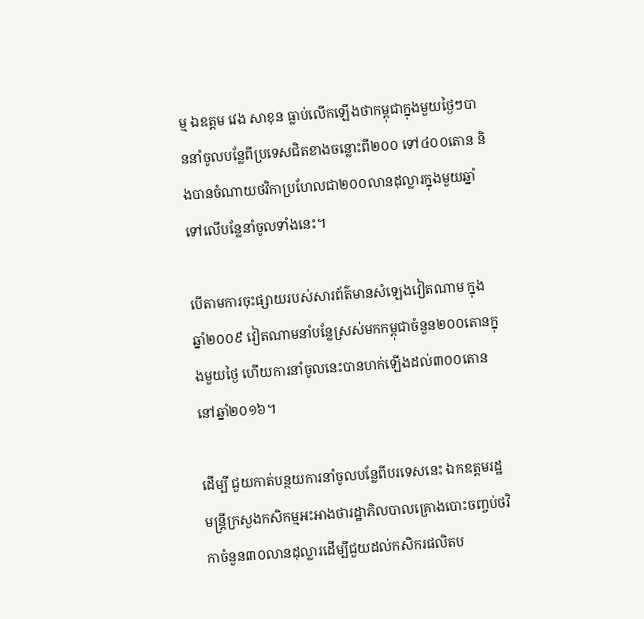ម្ម ឯឧត្តម វេង សាខុន ធ្លាប់លើកឡើងថាកម្ពុជាក្នុងមួយថ្ងៃៗបាននាំចូលបន្លែពីប្រទេសជិតខាងចន្លោះពី២០០ ទៅ៤០០តោន និងបានចំណាយថវិកាប្រហែលជា២០០លានដុល្លារក្នុងមួយឆ្នាំទៅលើបន្លែនាំចូលទាំងនេះ។

បើតាមការចុះផ្សាយរបស់សារព័ត៌មានសំឡេងវៀតណាម ក្នុងឆ្នាំ២០០៩ វៀតណាមនាំបន្លែស្រស់មកកម្ពុជាចំនួន២០០តោនក្នុងមួយថ្ងៃ ហើយការនាំចូលនេះបានហក់ឡើងដល់៣០០តោន នៅឆ្នាំ២០១៦។

ដើម្បី ជួយកាត់បន្ថយការនាំចូលបន្លែពីបរទេសនេះ ឯកឧត្តមរដ្ឋមន្ត្រីក្រសួងកសិកម្មអះអាងថារដ្ឋាភិលបាលគ្រោងបោះចញ្ចប់ថវិកាចំនួន៣០លានដុល្លារដើម្បីជួយដល់កសិករផលិតប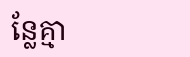ន្លែគ្មា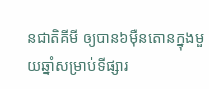នជាតិគីមី ឲ្យបាន៦ម៉ឺនតោនក្នុងមួយឆ្នាំសម្រាប់ទីផ្សារ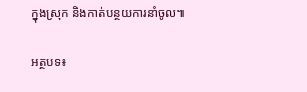ក្នុងស្រុក និងកាត់បន្ថយការនាំចូល៕

អត្ថបទ៖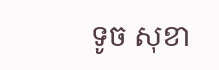ទូច សុខា